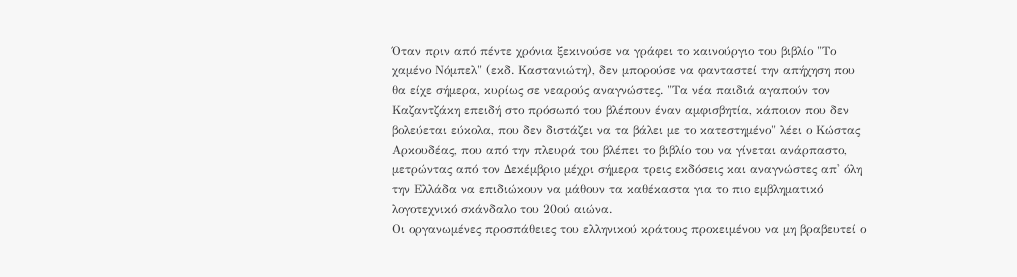Όταν πριν από πέντε χρόνια ξεκινούσε να γράφει το καινούργιο του βιβλίο "Το χαμένο Νόμπελ" (εκδ. Καστανιώτη), δεν μπορούσε να φανταστεί την απήχηση που θα είχε σήμερα, κυρίως σε νεαρούς αναγνώστες. "Τα νέα παιδιά αγαπούν τον Καζαντζάκη επειδή στο πρόσωπό του βλέπουν έναν αμφισβητία, κάποιον που δεν βολεύεται εύκολα, που δεν διστάζει να τα βάλει με το κατεστημένο" λέει ο Κώστας Αρκουδέας, που από την πλευρά του βλέπει το βιβλίο του να γίνεται ανάρπαστο, μετρώντας από τον Δεκέμβριο μέχρι σήμερα τρεις εκδόσεις και αναγνώστες απ' όλη την Ελλάδα να επιδιώκουν να μάθουν τα καθέκαστα για το πιο εμβληματικό λογοτεχνικό σκάνδαλο του 20ού αιώνα.
Οι οργανωμένες προσπάθειες του ελληνικού κράτους προκειμένου να μη βραβευτεί ο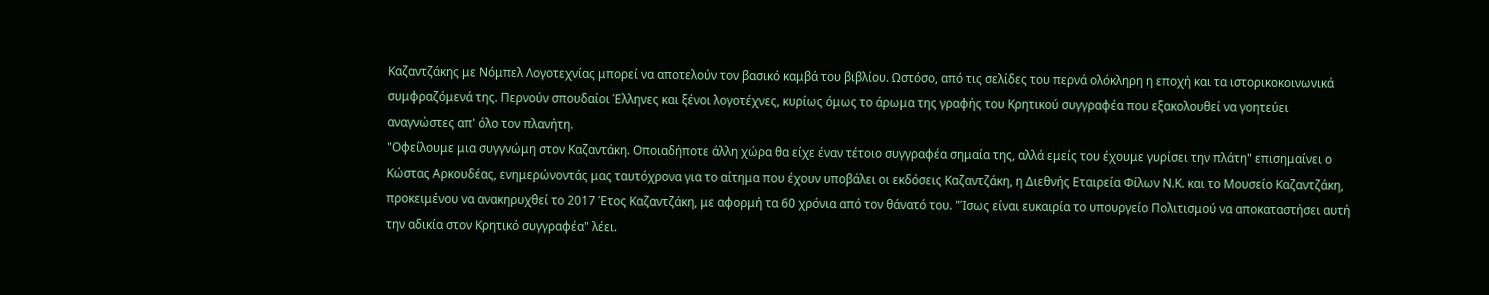Καζαντζάκης με Νόμπελ Λογοτεχνίας μπορεί να αποτελούν τον βασικό καμβά του βιβλίου. Ωστόσο, από τις σελίδες του περνά ολόκληρη η εποχή και τα ιστορικοκοινωνικά συμφραζόμενά της. Περνούν σπουδαίοι Έλληνες και ξένοι λογοτέχνες, κυρίως όμως το άρωμα της γραφής του Κρητικού συγγραφέα που εξακολουθεί να γοητεύει αναγνώστες απ' όλο τον πλανήτη.
"Οφείλουμε μια συγγνώμη στον Καζαντάκη. Οποιαδήποτε άλλη χώρα θα είχε έναν τέτοιο συγγραφέα σημαία της, αλλά εμείς του έχουμε γυρίσει την πλάτη" επισημαίνει ο Κώστας Αρκουδέας, ενημερώνοντάς μας ταυτόχρονα για το αίτημα που έχουν υποβάλει οι εκδόσεις Καζαντζάκη, η Διεθνής Εταιρεία Φίλων Ν.Κ. και το Μουσείο Καζαντζάκη, προκειμένου να ανακηρυχθεί το 2017 Έτος Καζαντζάκη, με αφορμή τα 60 χρόνια από τον θάνατό του. "Ίσως είναι ευκαιρία το υπουργείο Πολιτισμού να αποκαταστήσει αυτή την αδικία στον Κρητικό συγγραφέα" λέει.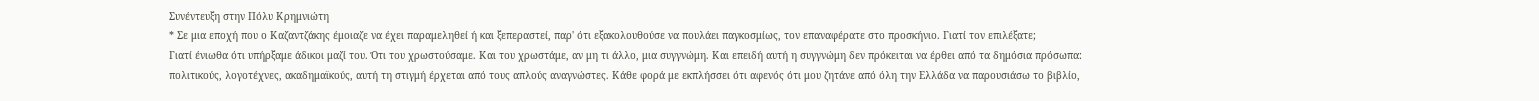Συνέντευξη στην Πόλυ Κρημνιώτη
* Σε μια εποχή που ο Καζαντζάκης έμοιαζε να έχει παραμεληθεί ή και ξεπεραστεί, παρ' ότι εξακολουθούσε να πουλάει παγκοσμίως, τον επαναφέρατε στο προσκήνιο. Γιατί τον επιλέξατε;
Γιατί ένιωθα ότι υπήρξαμε άδικοι μαζί του. Ότι του χρωστούσαμε. Και του χρωστάμε, αν μη τι άλλο, μια συγγνώμη. Και επειδή αυτή η συγγνώμη δεν πρόκειται να έρθει από τα δημόσια πρόσωπα: πολιτικούς, λογοτέχνες, ακαδημαϊκούς, αυτή τη στιγμή έρχεται από τους απλούς αναγνώστες. Κάθε φορά με εκπλήσσει ότι αφενός ότι μου ζητάνε από όλη την Ελλάδα να παρουσιάσω το βιβλίο,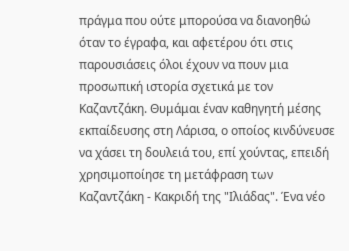πράγμα που ούτε μπορούσα να διανοηθώ όταν το έγραφα, και αφετέρου ότι στις παρουσιάσεις όλοι έχουν να πουν μια προσωπική ιστορία σχετικά με τον Καζαντζάκη. Θυμάμαι έναν καθηγητή μέσης εκπαίδευσης στη Λάρισα, ο οποίος κινδύνευσε να χάσει τη δουλειά του, επί χούντας, επειδή χρησιμοποίησε τη μετάφραση των Καζαντζάκη - Κακριδή της "Ιλιάδας". Ένα νέο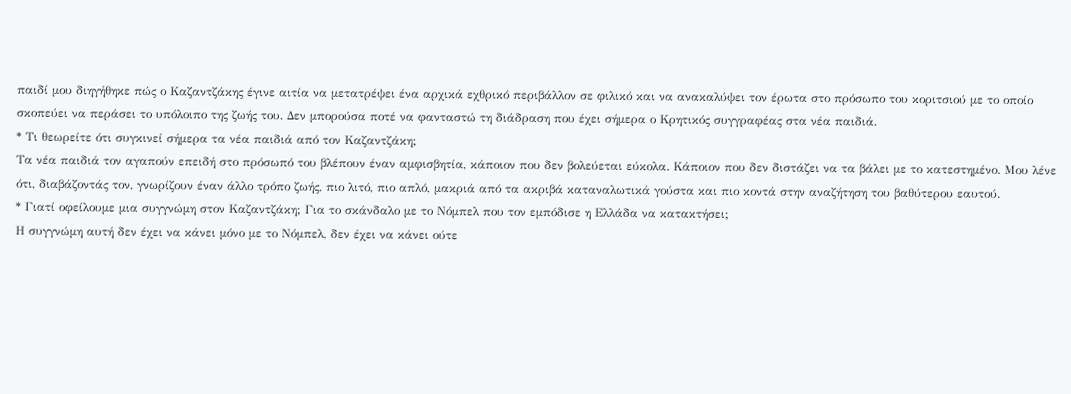παιδί μου διηγήθηκε πώς ο Καζαντζάκης έγινε αιτία να μετατρέψει ένα αρχικά εχθρικό περιβάλλον σε φιλικό και να ανακαλύψει τον έρωτα στο πρόσωπο του κοριτσιού με το οποίο σκοπεύει να περάσει το υπόλοιπο της ζωής του. Δεν μπορούσα ποτέ να φανταστώ τη διάδραση που έχει σήμερα ο Κρητικός συγγραφέας στα νέα παιδιά.
* Τι θεωρείτε ότι συγκινεί σήμερα τα νέα παιδιά από τον Καζαντζάκη;
Τα νέα παιδιά τον αγαπούν επειδή στο πρόσωπό του βλέπουν έναν αμφισβητία, κάποιον που δεν βολεύεται εύκολα. Κάποιον που δεν διστάζει να τα βάλει με το κατεστημένο. Μου λένε ότι, διαβάζοντάς τον, γνωρίζουν έναν άλλο τρόπο ζωής, πιο λιτό, πιο απλό, μακριά από τα ακριβά καταναλωτικά γούστα και πιο κοντά στην αναζήτηση του βαθύτερου εαυτού.
* Γιατί οφείλουμε μια συγγνώμη στον Καζαντζάκη; Για το σκάνδαλο με το Νόμπελ που τον εμπόδισε η Ελλάδα να κατακτήσει;
Η συγγνώμη αυτή δεν έχει να κάνει μόνο με το Νόμπελ, δεν έχει να κάνει ούτε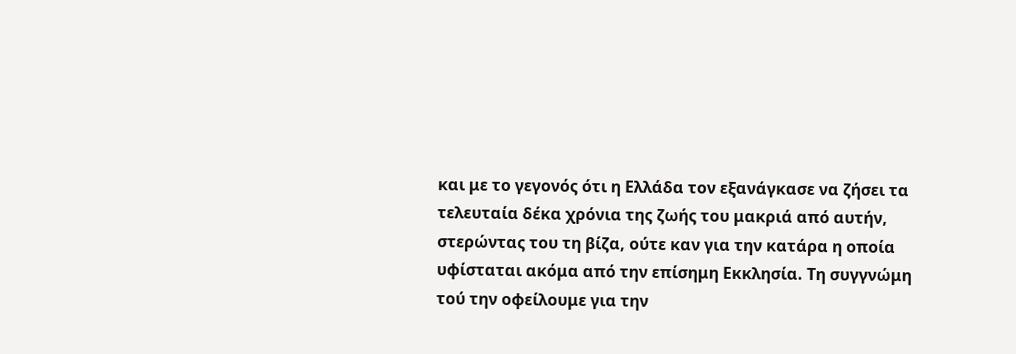και με το γεγονός ότι η Ελλάδα τον εξανάγκασε να ζήσει τα τελευταία δέκα χρόνια της ζωής του μακριά από αυτήν, στερώντας του τη βίζα, ούτε καν για την κατάρα η οποία υφίσταται ακόμα από την επίσημη Εκκλησία. Τη συγγνώμη τού την οφείλουμε για την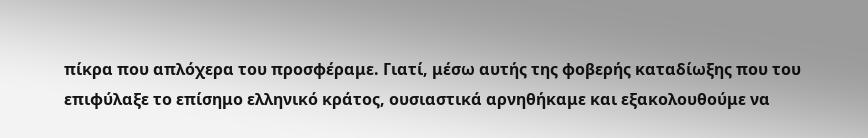πίκρα που απλόχερα του προσφέραμε. Γιατί, μέσω αυτής της φοβερής καταδίωξης που του επιφύλαξε το επίσημο ελληνικό κράτος, ουσιαστικά αρνηθήκαμε και εξακολουθούμε να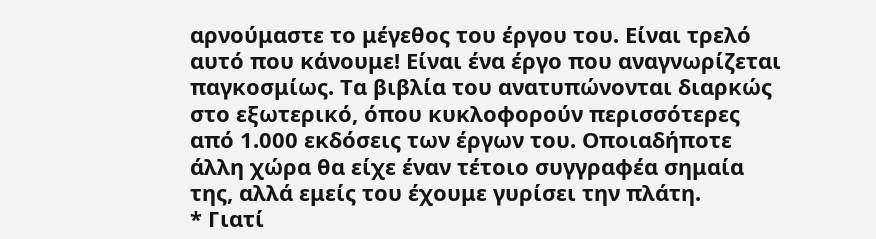αρνούμαστε το μέγεθος του έργου του. Είναι τρελό αυτό που κάνουμε! Είναι ένα έργο που αναγνωρίζεται παγκοσμίως. Τα βιβλία του ανατυπώνονται διαρκώς στο εξωτερικό, όπου κυκλοφορούν περισσότερες από 1.000 εκδόσεις των έργων του. Οποιαδήποτε άλλη χώρα θα είχε έναν τέτοιο συγγραφέα σημαία της, αλλά εμείς του έχουμε γυρίσει την πλάτη.
* Γιατί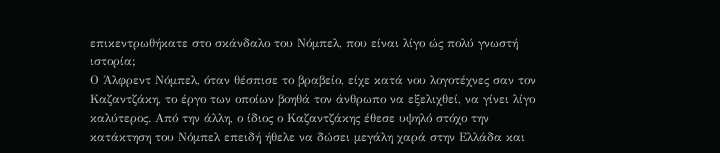επικεντρωθήκατε στο σκάνδαλο του Νόμπελ, που είναι λίγο ώς πολύ γνωστή ιστορία;
Ο Άλφρεντ Νόμπελ, όταν θέσπισε το βραβείο, είχε κατά νου λογοτέχνες σαν τον Καζαντζάκη, το έργο των οποίων βοηθά τον άνθρωπο να εξελιχθεί, να γίνει λίγο καλύτερος. Από την άλλη, ο ίδιος ο Καζαντζάκης έθεσε υψηλό στόχο την κατάκτηση του Νόμπελ επειδή ήθελε να δώσει μεγάλη χαρά στην Ελλάδα και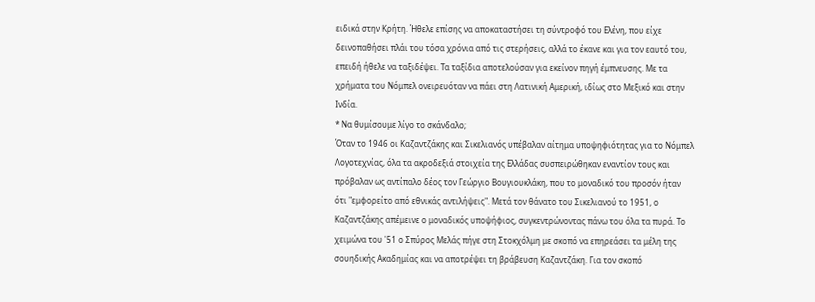ειδικά στην Κρήτη. Ήθελε επίσης να αποκαταστήσει τη σύντροφό του Ελένη, που είχε δεινοπαθήσει πλάι του τόσα χρόνια από τις στερήσεις, αλλά το έκανε και για τον εαυτό του, επειδή ήθελε να ταξιδέψει. Τα ταξίδια αποτελούσαν για εκείνον πηγή έμπνευσης. Με τα χρήματα του Νόμπελ ονειρευόταν να πάει στη Λατινική Αμερική, ιδίως στο Μεξικό και στην Ινδία.
* Να θυμίσουμε λίγο το σκάνδαλο;
Όταν το 1946 οι Καζαντζάκης και Σικελιανός υπέβαλαν αίτημα υποψηφιότητας για το Νόμπελ Λογοτεχνίας, όλα τα ακροδεξιά στοιχεία της Ελλάδας συσπειρώθηκαν εναντίον τους και πρόβαλαν ως αντίπαλο δέος τον Γεώργιο Βουγιουκλάκη, που το μοναδικό του προσόν ήταν ότι "εμφορείτο από εθνικάς αντιλήψεις". Μετά τον θάνατο του Σικελιανού το 1951, ο Καζαντζάκης απέμεινε ο μοναδικός υποψήφιος, συγκεντρώνοντας πάνω του όλα τα πυρά. Το χειμώνα του '51 ο Σπύρος Μελάς πήγε στη Στοκχόλμη με σκοπό να επηρεάσει τα μέλη της σουηδικής Ακαδημίας και να αποτρέψει τη βράβευση Καζαντζάκη. Για τον σκοπό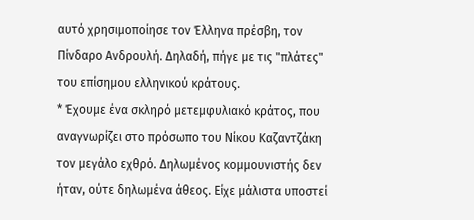αυτό χρησιμοποίησε τον Έλληνα πρέσβη, τον Πίνδαρο Ανδρουλή. Δηλαδή, πήγε με τις "πλάτες" του επίσημου ελληνικού κράτους.
* Έχουμε ένα σκληρό μετεμφυλιακό κράτος, που αναγνωρίζει στο πρόσωπο του Νίκου Καζαντζάκη τον μεγάλο εχθρό. Δηλωμένος κομμουνιστής δεν ήταν, ούτε δηλωμένα άθεος. Είχε μάλιστα υποστεί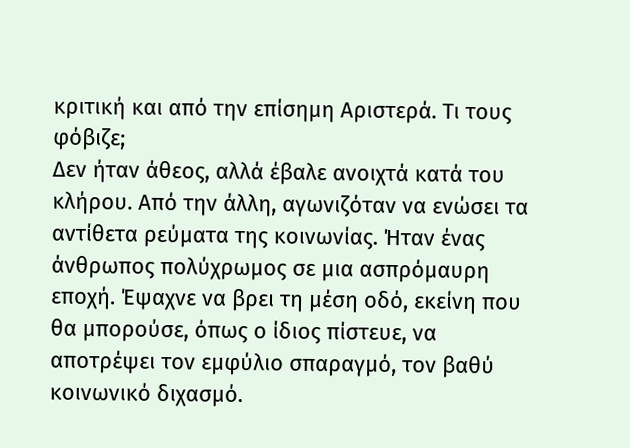κριτική και από την επίσημη Αριστερά. Τι τους φόβιζε;
Δεν ήταν άθεος, αλλά έβαλε ανοιχτά κατά του κλήρου. Από την άλλη, αγωνιζόταν να ενώσει τα αντίθετα ρεύματα της κοινωνίας. Ήταν ένας άνθρωπος πολύχρωμος σε μια ασπρόμαυρη εποχή. Έψαχνε να βρει τη μέση οδό, εκείνη που θα μπορούσε, όπως ο ίδιος πίστευε, να αποτρέψει τον εμφύλιο σπαραγμό, τον βαθύ κοινωνικό διχασμό.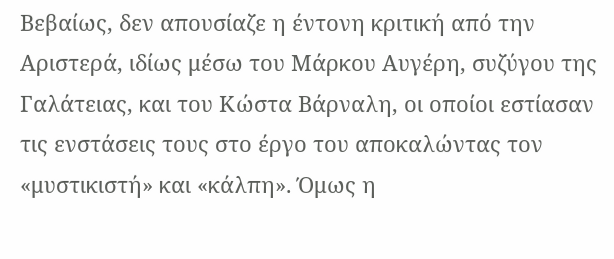Βεβαίως, δεν απουσίαζε η έντονη κριτική από την Αριστερά, ιδίως μέσω του Μάρκου Αυγέρη, συζύγου της Γαλάτειας, και του Κώστα Βάρναλη, οι οποίοι εστίασαν τις ενστάσεις τους στο έργο του αποκαλώντας τον «μυστικιστή» και «κάλπη». Όμως η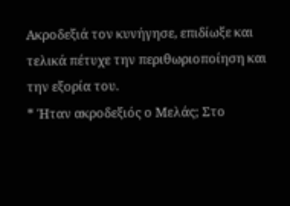Ακροδεξιά τον κυνήγησε, επιδίωξε και τελικά πέτυχε την περιθωριοποίηση και την εξορία του.
* Ήταν ακροδεξιός ο Μελάς; Στο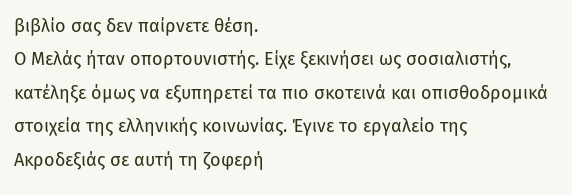βιβλίο σας δεν παίρνετε θέση.
Ο Μελάς ήταν οπορτουνιστής. Είχε ξεκινήσει ως σοσιαλιστής, κατέληξε όμως να εξυπηρετεί τα πιο σκοτεινά και οπισθοδρομικά στοιχεία της ελληνικής κοινωνίας. Έγινε το εργαλείο της Ακροδεξιάς σε αυτή τη ζοφερή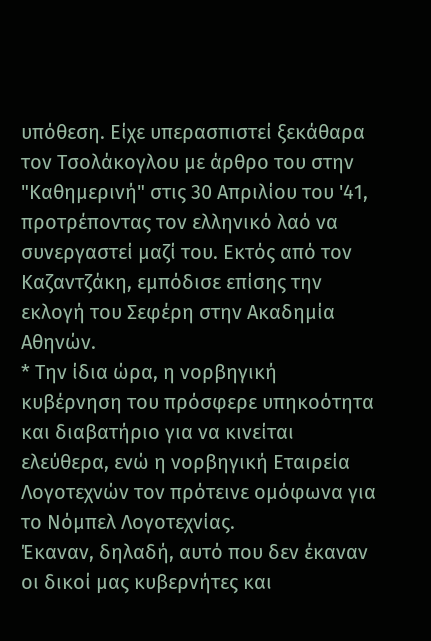υπόθεση. Είχε υπερασπιστεί ξεκάθαρα τον Τσολάκογλου με άρθρο του στην "Καθημερινή" στις 30 Απριλίου του '41, προτρέποντας τον ελληνικό λαό να συνεργαστεί μαζί του. Εκτός από τον Καζαντζάκη, εμπόδισε επίσης την εκλογή του Σεφέρη στην Ακαδημία Αθηνών.
* Την ίδια ώρα, η νορβηγική κυβέρνηση του πρόσφερε υπηκοότητα και διαβατήριο για να κινείται ελεύθερα, ενώ η νορβηγική Εταιρεία Λογοτεχνών τον πρότεινε ομόφωνα για το Νόμπελ Λογοτεχνίας.
Έκαναν, δηλαδή, αυτό που δεν έκαναν οι δικοί μας κυβερνήτες και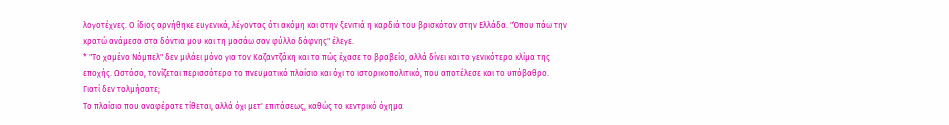λογοτέχνες. Ο ίδιος αρνήθηκε ευγενικά, λέγοντας ότι ακόμη και στην ξενιτιά η καρδιά του βρισκόταν στην Ελλάδα. "Όπου πάω την κρατώ ανάμεσα στα δόντια μου και τη μασάω σαν φύλλο δάφνης" έλεγε.
* "Το χαμένο Νόμπελ" δεν μιλάει μόνο για τον Καζαντζάκη και το πώς έχασε το βραβείο, αλλά δίνει και το γενικότερο κλίμα της εποχής. Ωστόσο, τονίζεται περισσότερο το πνευματικό πλαίσιο και όχι το ιστορικοπολιτικό, που αποτέλεσε και το υπόβαθρο. Γιατί δεν τολμήσατε;
Το πλαίσιο που αναφέρατε τίθεται, αλλά όχι μετ' επιτάσεως, καθώς το κεντρικό όχημα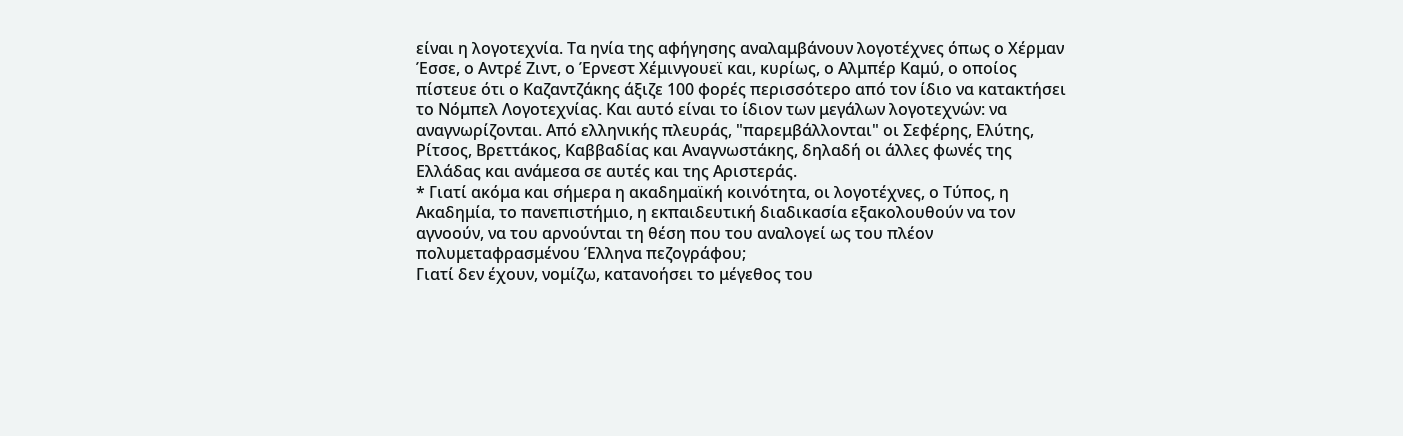είναι η λογοτεχνία. Τα ηνία της αφήγησης αναλαμβάνουν λογοτέχνες όπως ο Χέρμαν Έσσε, ο Αντρέ Ζιντ, ο Έρνεστ Χέμινγουεϊ και, κυρίως, ο Αλμπέρ Καμύ, ο οποίος πίστευε ότι ο Καζαντζάκης άξιζε 100 φορές περισσότερο από τον ίδιο να κατακτήσει το Νόμπελ Λογοτεχνίας. Και αυτό είναι το ίδιον των μεγάλων λογοτεχνών: να αναγνωρίζονται. Από ελληνικής πλευράς, "παρεμβάλλονται" οι Σεφέρης, Ελύτης, Ρίτσος, Βρεττάκος, Καββαδίας και Αναγνωστάκης, δηλαδή οι άλλες φωνές της Ελλάδας και ανάμεσα σε αυτές και της Αριστεράς.
* Γιατί ακόμα και σήμερα η ακαδημαϊκή κοινότητα, οι λογοτέχνες, ο Τύπος, η Ακαδημία, το πανεπιστήμιο, η εκπαιδευτική διαδικασία εξακολουθούν να τον αγνοούν, να του αρνούνται τη θέση που του αναλογεί ως του πλέον πολυμεταφρασμένου Έλληνα πεζογράφου;
Γιατί δεν έχουν, νομίζω, κατανοήσει το μέγεθος του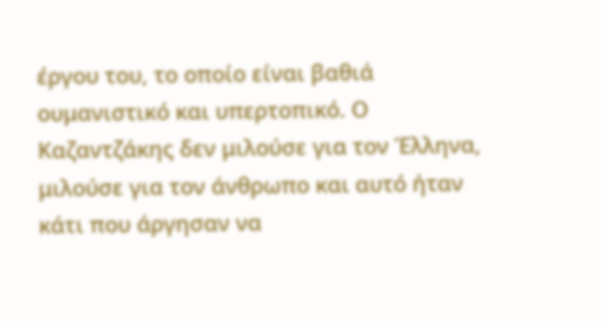έργου του, το οποίο είναι βαθιά ουμανιστικό και υπερτοπικό. Ο Καζαντζάκης δεν μιλούσε για τον Έλληνα, μιλούσε για τον άνθρωπο και αυτό ήταν κάτι που άργησαν να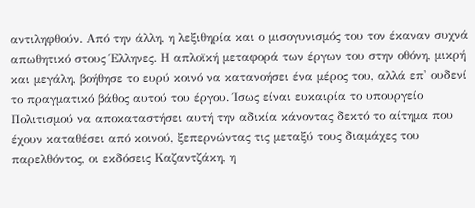αντιληφθούν. Από την άλλη, η λεξιθηρία και ο μισογυνισμός του τον έκαναν συχνά απωθητικό στους Έλληνες. Η απλοϊκή μεταφορά των έργων του στην οθόνη, μικρή και μεγάλη, βοήθησε το ευρύ κοινό να κατανοήσει ένα μέρος του, αλλά επ' ουδενί το πραγματικό βάθος αυτού του έργου. Ίσως είναι ευκαιρία το υπουργείο Πολιτισμού να αποκαταστήσει αυτή την αδικία κάνοντας δεκτό το αίτημα που έχουν καταθέσει από κοινού, ξεπερνώντας τις μεταξύ τους διαμάχες του παρελθόντος, οι εκδόσεις Καζαντζάκη, η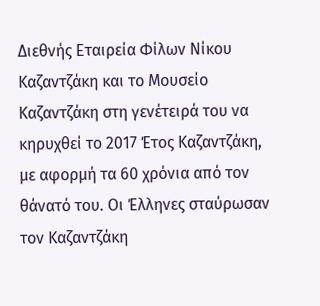Διεθνής Εταιρεία Φίλων Νίκου Καζαντζάκη και το Μουσείο Καζαντζάκη στη γενέτειρά του να κηρυχθεί το 2017 Έτος Καζαντζάκη, με αφορμή τα 60 χρόνια από τον θάνατό του. Οι Έλληνες σταύρωσαν τον Καζαντζάκη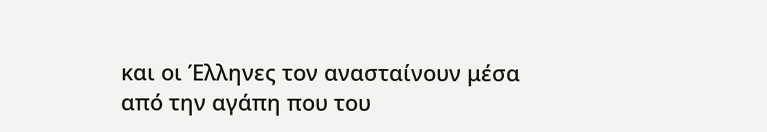και οι Έλληνες τον ανασταίνουν μέσα από την αγάπη που του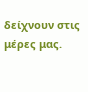δείχνουν στις μέρες μας.